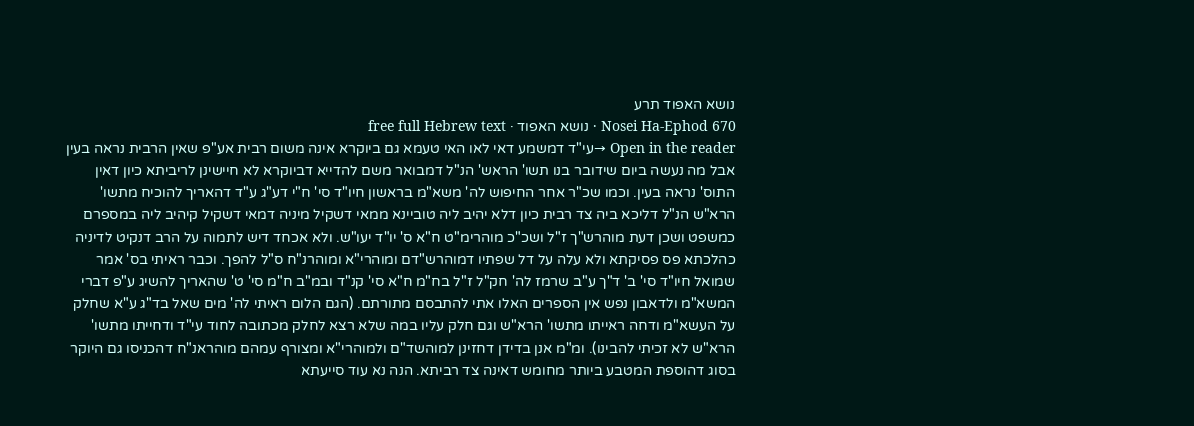נושא האפוד תרע
Nosei Ha-Ephod 670 · נושא האפוד · free full Hebrew text
Open in the reader →עי"ד דמשמע דאי לאו האי טעמא גם ביוקרא אינה משום רבית אע"פ שאין הרבית נראה בעין אבל מה נעשה ביום שידובר בנו תשו' הראש' הנ"ל דמבואר משם להדייא דביוקרא לא חיישינן לריביתא כיון דאין התוס' נראה בעין. וכמו שכ"ר אחר החיפוש לה' משא"מ בראשון חיו"ד סי' ח"י דע"ג ע"ד דהאריך להוכיח מתשו' הרא"ש הנ"ל דליכא ביה צד רבית כיון דלא יהיב ליה טוביינא ממאי דשקיל מיניה דמאי דשקיל קיהיב ליה במספרם כמשפט ושכן דעת מוהרש"ך ז"ל ושכ"כ מוהרימ"ט ח"א ס' יו"ד יעו"ש. ולא אכחד דיש לתמוה על הרב דנקיט לדיניה כהלכתא פס פסיקתא ולא עלה על דל שפתיו דמוהרש"דם ומוהרי"א ומוהרנ"ח ס"ל להפך. וכבר ראיתי בס' אמר שמואל חיו"ד סי' ב' ד"ך ע"ב שרמז לה' חק"ל ז"ל בח"מ ח"א סי' קנ"ד ובמ"ב ח"מ סי' ט' שהאריך להשיג ע"פ דברי המשא"מ ולדאבון נפש אין הספרים האלו אתי להתבסם מתורתם. (הגם הלום ראיתי לה' מים שאל בד"ג ע"א שחלק על העשא"מ ודחה ראייתו מתשו' הרא"ש וגם חלק עליו במה שלא רצא לחלק מכתובה לחוד עי"ד ודחייתו מתשו' הרא"ש לא זכיתי להבינו). ומ"מ אנן בדידן דחזינן למוהשד"ם ולמוהרי"א ומצורף עמהם מוהראנ"ח דהכניסו גם היוקר בסוג דהוספת המטבע ביותר מחומש דאינה צד רביתא. הנה נא עוד סייעתא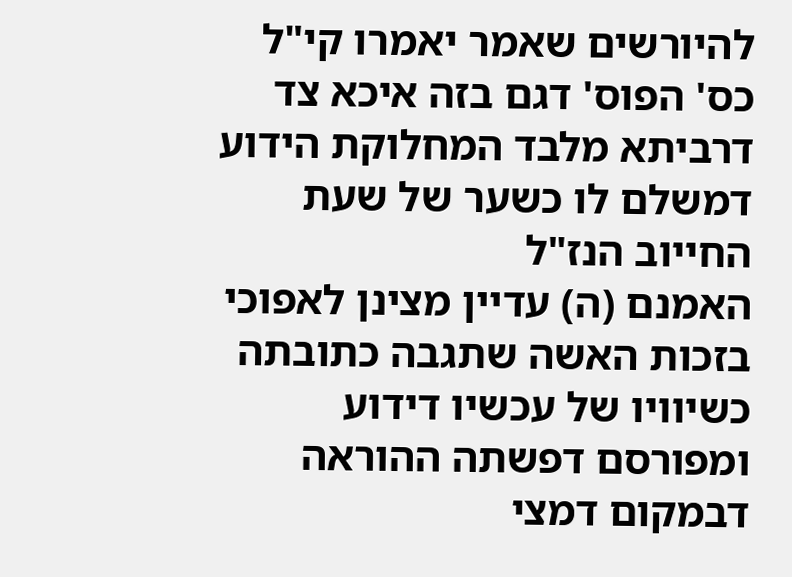להיורשים שאמר יאמרו קי"ל כס' הפוס' דגם בזה איכא צד דרביתא מלבד המחלוקת הידוע דמשלם לו כשער של שעת החייוב הנז"ל
האמנם (ה) עדיין מצינן לאפוכי בזכות האשה שתגבה כתובתה כשיוויו של עכשיו דידוע ומפורסם דפשתה ההוראה דבמקום דמצי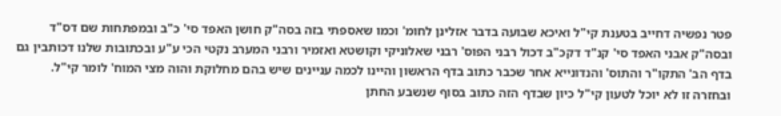פטר נפשיה דחייב בטענת קי"ל ואיכא שבועה בדבר אזלינן לחומ' וכמו שאספתי בזה בסה"ק חושן האפד סי' כ"ב ובמפתחות שם דס"ד ובסה"ק אבני האפד סי' קנ"ד דקכ"ב דכול רבני הפוס' רבני שאלוניקי וקושטא ואזמיר ורבני המערב נקטי הכי ע"ע ובכתובות שלנו דכותבין גם בדף הב' התקו"ר והתוס' והנדונייא אחר שכבר כתוב בדף הראשון והיינו לכמה עניינים שיש בהם מחלוקת והוה מצי המוח' לומר קי"ל. ובחזרה זו לא יוכל לטעון קי"ל כיון שבדף הזה כתוב בסוף שנשבע החתן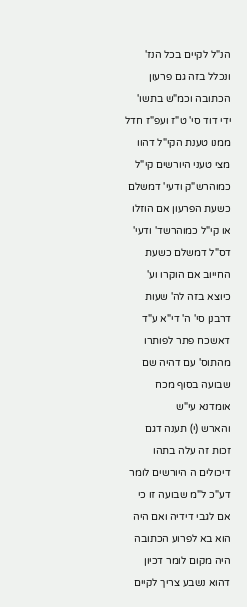הנ"ל לקיים בכל הנז' ונכלל בזה גם פרעון הכתובה וכמ"ש בתשו' ידי דוד סי' ט"ז ועפ"ז חדל ממנו טענת הקי"ל דהוו מצי טעני היורשים קי"ל כמוהרש"ק ודעי' דמשלם כשעת הפרעון אם הוזלו או קי"ל כמוהרשד' ודעי' דס"ל דמשלם כשעת החייוב אם הוקרו וע' כיוצא בזה לה' שעות דרבנן סי' ה' די"א ע"ד דאשכח פתר לפותרו מהתוס' עם דהיה שם שבועה בסוף מכח אומדנא עי"ש
והארש (י) תענה דגם זכות זה עלה בתהו דיכולים ה היורשים לומר דע"כ ל"מ שבועה זו כי אם לגבי דידיה ואם היה הוא בא לפרוע הכתובה היה מקום לומר דכיון דהוא נשבע צריך לקיים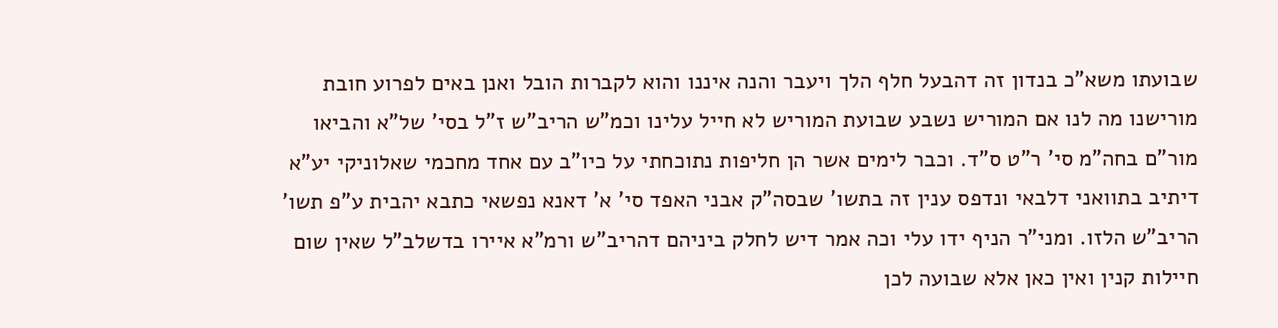שבועתו משא"כ בנדון זה דהבעל חלף הלך ויעבר והנה איננו והוא לקברות הובל ואנן באים לפרוע חובת מורישנו מה לנו אם המוריש נשבע שבועת המוריש לא חייל עלינו וכמ"ש הריב"ש ז"ל בסי' של"א והביאו מור"ם בחה"מ סי' ר"ט ס"ד. וכבר לימים אשר הן חליפות נתוכחתי על כיו"ב עם אחד מחכמי שאלוניקי יע"א דיתיב בתוואני דלבאי ונדפס ענין זה בתשו' שבסה"ק אבני האפד סי' א' דאנא נפשאי כתבא יהבית ע"פ תשו' הריב"ש הלזו. ומני"ר הניף ידו עלי וכה אמר דיש לחלק ביניהם דהריב"ש ורמ"א איירו בדשלב"ל שאין שום חיילות קנין ואין כאן אלא שבועה לכן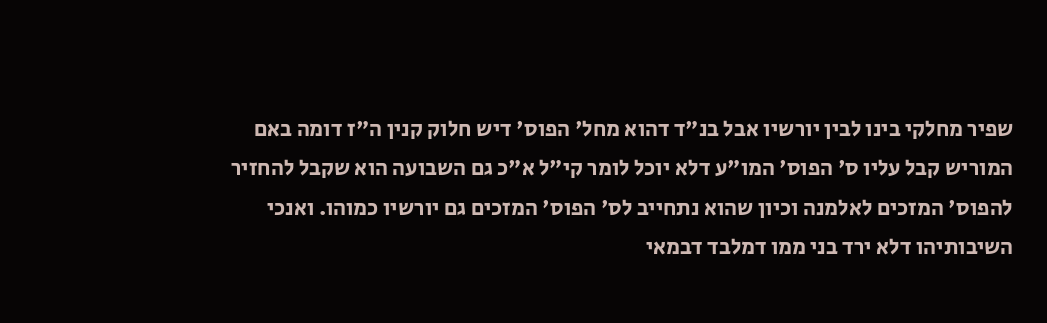שפיר מחלקי בינו לבין יורשיו אבל בנ"ד דהוא מחל' הפוס' דיש חלוק קנין ה"ז דומה באם המוריש קבל עליו ס' הפוס' המו"ע דלא יוכל לומר קי"ל א"כ גם השבועה הוא שקבל להחזיר להפוס' המזכים לאלמנה וכיון שהוא נתחייב לס' הפוס' המזכים גם יורשיו כמוהו. ואנכי השיבותיהו דלא ירד בני ממו דמלבד דבמאי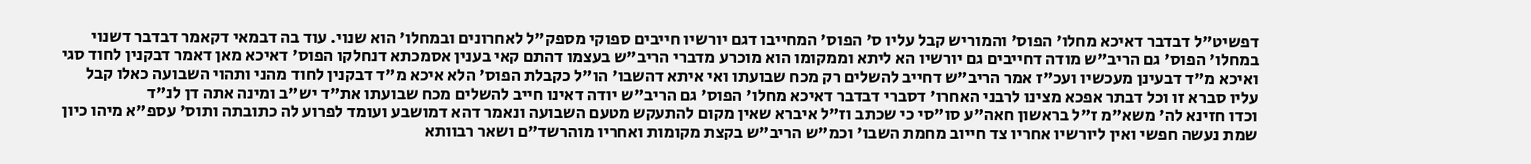דפשיט"ל דבדבר דאיכא מחלו' הפוס' והמוריש קבל עליו ס' הפוס' המחייבו דגם יורשיו חייבים ספוקי מספק"ל לאחרונים ובמחלו' הוא שנוי. עוד בה דבמאי דקאמר דבדבר דשנוי במחלו' הפוס' גם הריב"ש מודה דחייבים גם יורשיו הא ליתא וממקומו הוא מוכרע מדברי הריב"ש בעצמו דהתם קאי בענין אסמכתא דנחלקו הפוס' דאיכא מאן דאמר דבקנין לחוד סגי ואיכא מ"ד דבעינן מעכשיו ועכ"ז אמר הריב"ש דחייב להשלים רק מכח שבועתו ואי איתא דהשבו' הו"ל כקבלת הפוס' הלא איכא מ"ד דבקנין לחוד מהני ותהוי השבועה כאלו קבל עליו סברא זו וכל דבתר אפכא מצינו לרבני האחרו' דסברי דבדבר דאיכא מחלו' הפוס' גם הריב"ש יודה דאינו חייב להשלים מכח שבועתו את"ד יש"ב ומינה אתה דן לנ"ד
וכדו חזינא לה' משא"מ ז"ל בראשון חאה"ע סו"סי כי שכתב וז"ל איברא שאין מקום להתעקש מטעם השבועה ונאמר דהא דמושבע ועומד לפרוע לה כתובתה ותוס' עספ"א מיהו כיון שמת נעשה חפשי ואין ליורשיו אחריו צד חייוב מחמת השבו' וכמ"ש הריב"ש בקצת מקומות ואחריו מוהרשד"ם ושאר רבוותא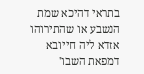בתראי דהיכא שמת הנשבע או שהתירוהו אזדא ליה חייובא דמפאת השבו'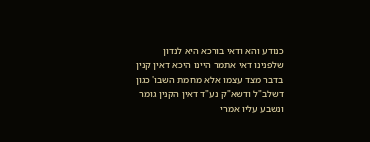כנודע והא ודאי בורכא היא לנדון שלפנינו דאי אתמר היינו היכא דאין קנין בדבר מצד עצמו אלא מחמת השבו' כגון דשלב"ל ודשא"ק נע"ד דאין הקנין גומר ונשבע עליו אמרי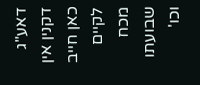דאע"ג דקנין אין כאן חייב לקיים מכח שבועתו וכו'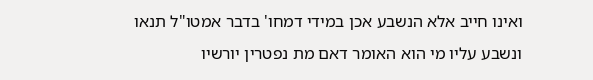ואינו חייב אלא הנשבע אכן במידי דמחו' בדבר אמטו"ל תנאו ונשבע עליו מי הוא האומר דאם מת נפטרין יורשיו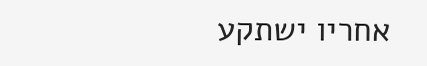אחריו ישתקע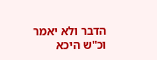הדבר ולא יאמר וכ"ש היכא